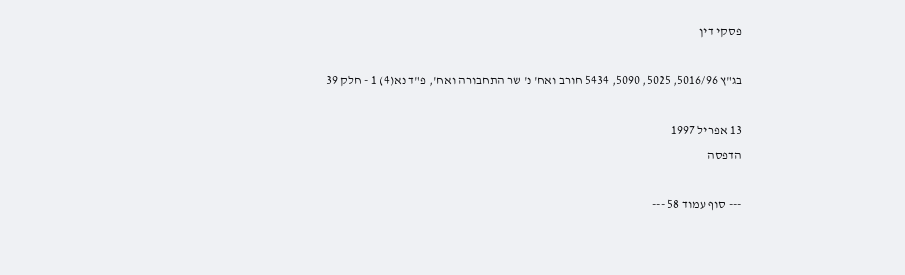פסקי דין

בג"ץ 5016/96, 5025, 5090, 5434 חורב ואח' נ' שר התחבורה ואח', פ"ד נא(4) 1 - חלק 39

13 אפריל 1997
הדפסה

--- סוף עמוד 58 ---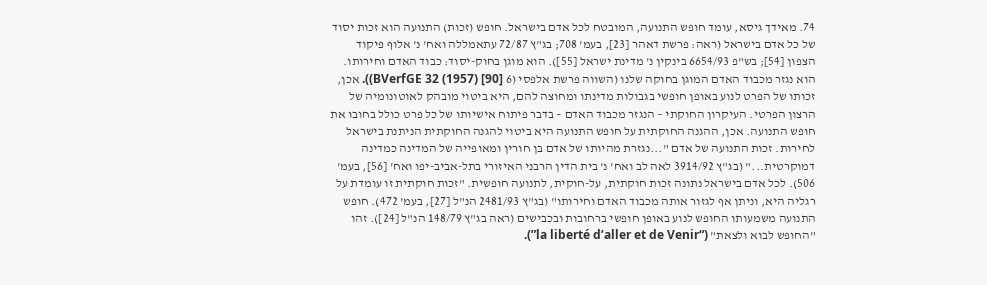74. מאידך גיסא, עומד חופש התנועה, המובטח לכל אדם בישראל. חופש (זכות) התנועה הוא זכות יסוד של כל אדם בישראל (ראה: פרשת דאהר [23], בעמ' 708; בג"ץ 72/87 עתאמללה ואח' נ' אלוף פיקוד הצפון [54]; בש"פ 6654/93 בינקין נ' מדינת ישראל [55]). הוא מוגן בחוק-יסוד: כבוד האדם וחירותו. הוא נגזר מכבוד האדם המוגן בחוקה שלנו (השווה פרשת אלפסי (6 BVerfGE 32 (1957) [90])). אכן, זכותו של הפרט לנוע באופן חופשי בגבולות מדינתו ומחוצה להם, היא ביטוי מובהק לאוטונומיה של הרצון הפרטי. העיקרון החוקתי – הנגזר מכבוד האדם – בדבר פיתוח אישיותו של כל פרט כולל בחובו את חופש התנועה. אכן, ההגנה החוקתית על חופש התנועה היא ביטוי להגנה החוקתית הניתנת בישראל לחירות. זכות התנועה של אדם "...נגזרת מהיותו של אדם בן חורין ומאופייה של המדינה כמדינה דמוקרטית..." (בג"ץ 3914/92 לאה לב ואח' נ' בית הדין הרבני האיזורי בתל-אביב-יפו ואח' [56], בעמ' 506). לכל אדם בישראל נתונה זכות חוקתית, על-חוקית, לתנועה חופשית. "זכות חוקתית זו עומדת על רגליה היא, וניתן אף לגזור אותה מכבוד האדם וחירותו" (בג"ץ 2481/93 הנ"ל [27], בעמ' 472). חופש התנועה משמעותו החופש לנוע באופן חופשי ברחובות ובכבישים (ראה בג"ץ 148/79 הנ"ל [24]). זהו "החופש לבוא ולצאת" (“la liberté d’aller et de Venir”).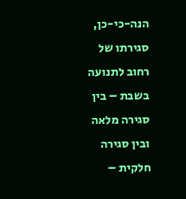הנה-כי-כן, סגירתו של רחוב לתנועה בשבת – בין סגירה מלאה ובין סגירה חלקית –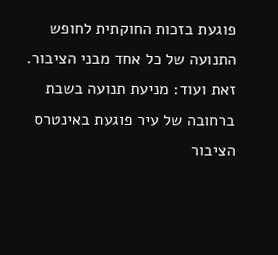פוגעת בזכות החוקתית לחופש התנועה של כל אחד מבני הציבור. זאת ועוד: מניעת תנועה בשבת ברחובה של עיר פוגעת באינטרס הציבור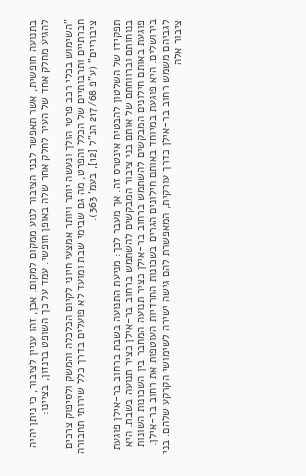בתנועה חופשית, אשר תאפשר לבני הציבור לנוע ממקום למקום. אכן, זהו עניין לציבור, כי ניתן יהיה להגיע מחלק אחד של העיר לחלק אחר שלה באופן חופשי. עמד על כך השופט ברנזון, בציינו:

"השימוש בכלי רכב פרטי הולך ונעשה יותר ויותר אמצעי חיוני לקיום הכלכלה והמשק ולסיפוק צרכים חברתיים ותרבותיים של הכלל והפרט, מה גם שבימי שבת ומועד לא פועלים בדרך כלל שירותי תחבורה ציבוריים" (ע"פ 217/68 הנ"ל [12], בעמ' 363).

תפקידו של השלטון להבטיח אינטרס זה. אך מעבר לכך: מניעת התנועה בשבת ברחוב בר-אילן פוגעת בנוחותם וברווחתם של אותם בני ציבור המבקשים להשתמש ברחוב בר-אילן כציר תנועה בשבת. היא פוגעת באותם חילונים המבקשים להשתמש ברחוב בר-אילן כציר תנועה המחבר בין השכונות השונות בירושלים. היא פוגעת במיוחד באותם חילונים הגרים בשכונות החרדיות העוטפות את רחוב בר-אילן. לגביהם משמש רחוב בר-אילן כדרך עורקית, המאפשרת להם גישה ישירה לשימושי הקרקע שלהם. בני ציבור אלה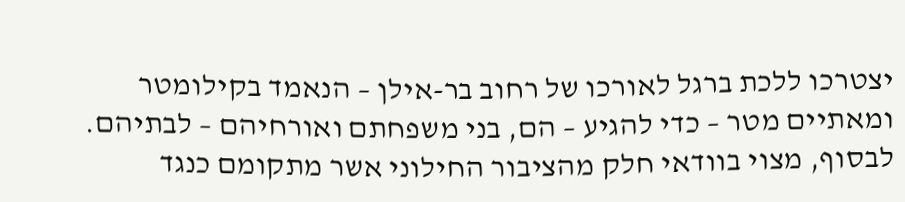יצטרכו ללכת ברגל לאורכו של רחוב בר-אילן – הנאמד בקילומטר ומאתיים מטר – כדי להגיע – הם, בני משפחתם ואורחיהם – לבתיהם. לבסוף, מצוי בוודאי חלק מהציבור החילוני אשר מתקומם כנגד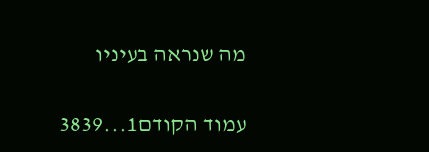מה שנראה בעיניו

עמוד הקודם1...3839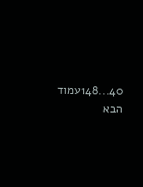40...148עמוד הבא